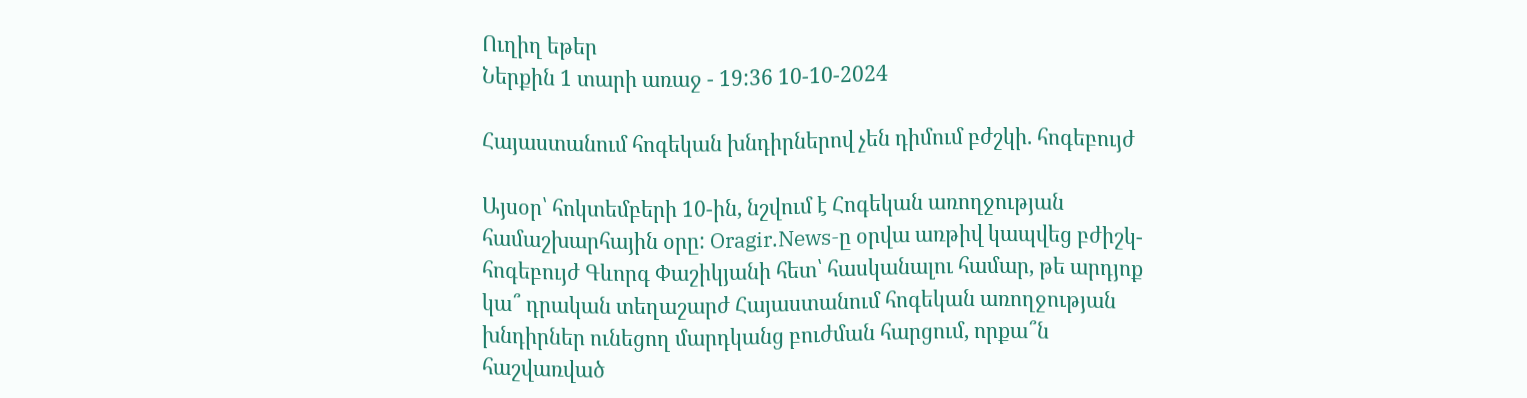Ուղիղ եթեր
Ներքին 1 տարի առաջ - 19:36 10-10-2024

Հայաստանում հոգեկան խնդիրներով չեն դիմում բժշկի. հոգեբույժ

Այսօր՝ հոկտեմբերի 10-ին, նշվում է Հոգեկան առողջության համաշխարհային օրը: Oragir.News-ը օրվա առթիվ կապվեց բժիշկ-հոգեբույժ Գևորգ Փաշիկյանի հետ՝ հասկանալու համար, թե արդյոք կա՞ դրական տեղաշարժ Հայաստանում հոգեկան առողջության խնդիրներ ունեցող մարդկանց բուժման հարցում, որքա՞ն հաշվառված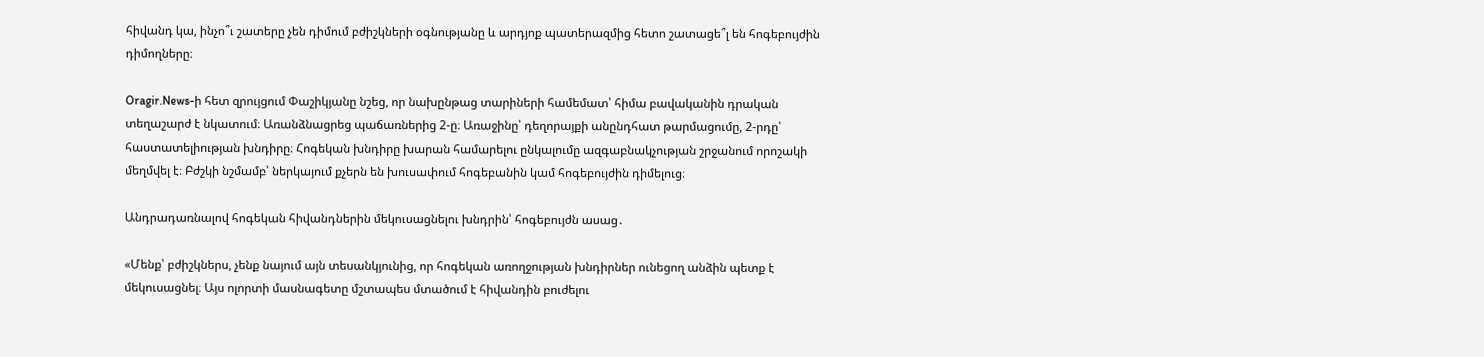հիվանդ կա, ինչո՞ւ շատերը չեն դիմում բժիշկների օգնությանը և արդյոք պատերազմից հետո շատացե՞լ են հոգեբույժին դիմողները։

Oragir.News-ի հետ զրույցում Փաշիկյանը նշեց, որ նախընթաց տարիների համեմատ՝ հիմա բավականին դրական տեղաշարժ է նկատում։ Առանձնացրեց պաճառներից 2-ը։ Առաջինը՝ դեղորայքի անընդհատ թարմացումը, 2-րդը՝ հաստատելիության խնդիրը։ Հոգեկան խնդիրը խարան համարելու ընկալումը ազգաբնակչության շրջանում որոշակի մեղմվել է։ Բժշկի նշմամբ՝ ներկայում քչերն են խուսափում հոգեբանին կամ հոգեբույժին դիմելուց։

Անդրադառնալով հոգեկան հիվանդներին մեկուսացնելու խնդրին՝ հոգեբույժն ասաց․

«Մենք՝ բժիշկներս, չենք նայում այն տեսանկյունից, որ հոգեկան առողջության խնդիրներ ունեցող անձին պետք է մեկուսացնել։ Այս ոլորտի մասնագետը մշտապես մտածում է հիվանդին բուժելու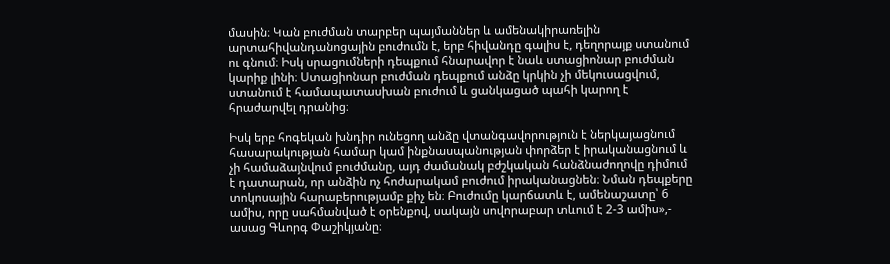մասին։ Կան բուժման տարբեր պայմաններ և ամենակիրառելին արտահիվանդանոցային բուժումն է, երբ հիվանդը գալիս է, դեղորայք ստանում ու գնում։ Իսկ սրացումների դեպքում հնարավոր է նաև ստացիոնար բուժման կարիք լինի։ Ստացիոնար բուժման դեպքում անձը կրկին չի մեկուսացվում, ստանում է համապատասխան բուժում և ցանկացած պահի կարող է հրաժարվել դրանից։

Իսկ երբ հոգեկան խնդիր ունեցող անձը վտանգավորություն է ներկայացնում հասարակության համար կամ ինքնասպանության փորձեր է իրականացնում և չի համաձայնվում բուժմանը, այդ ժամանակ բժշկական հանձնաժողովը դիմում է դատարան, որ անձին ոչ հոժարակամ բուժում իրականացնեն։ Նման դեպքերը տոկոսային հարաբերությամբ քիչ են։ Բուժումը կարճատև է, ամենաշատը՝ 6 ամիս, որը սահմանված է օրենքով, սակայն սովորաբար տևում է 2-3 ամիս»,- ասաց Գևորգ Փաշիկյանը։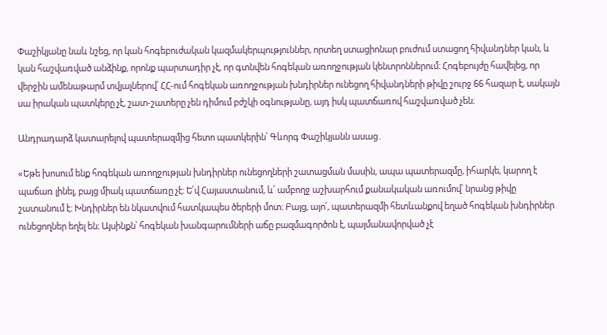Փաշիկյանը նաև նշեց, որ կան հոգեբուժական կազմակերպություններ, որտեղ ստացիոնար բուժում ստացող հիվանդներ կան, և կան հաշվառված անձինք, որոնք պարտադիր չէ, որ գտնվեն հոգեկան առողջության կենտրոններում։ Հոգեբույժը հավելեց, որ վերջին ամենաթարմ տվյալներով՝ ՀՀ-ում հոգեկան առողջության խնդիրներ ունեցող հիվանդների թիվը շուրջ 66 հազար է, սակայն սա իրական պատկերը չէ, շատ-շատերը չեն դիմում բժշկի օգնությանը, այդ իսկ պատճառով հաշվառված չեն։

Անդրադարձ կատարելով պատերազմից հետո պատկերին՝ Գևորգ Փաշիկյանն ասաց․

«Եթե խոսում ենք հոգեկան առողջության խնդիրներ ունեցողների շատացման մասին, ապա պատերազմը, իհարկե, կարող է պաճառ լինել, բայց միակ պատճառը չէ։ Ե՛վ Հայաստանում, և՛ ամբողջ աշխարհում քանակական առումով՝ նրանց թիվը շատանում է։ Խնդիրներ են նկատվում հատկապես ծերերի մոտ։ Բայց, այո՛, պատերազմի հետևանքով եղած հոգեկան խնդիրներ ունեցողներ եղել են։ Այսինքն՝ հոգեկան խանգարումների աճը բազմագործոն է, պայմանավորված չէ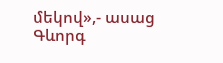մեկով»,- ասաց Գևորգ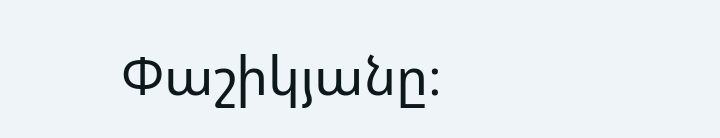Փաշիկյանը։